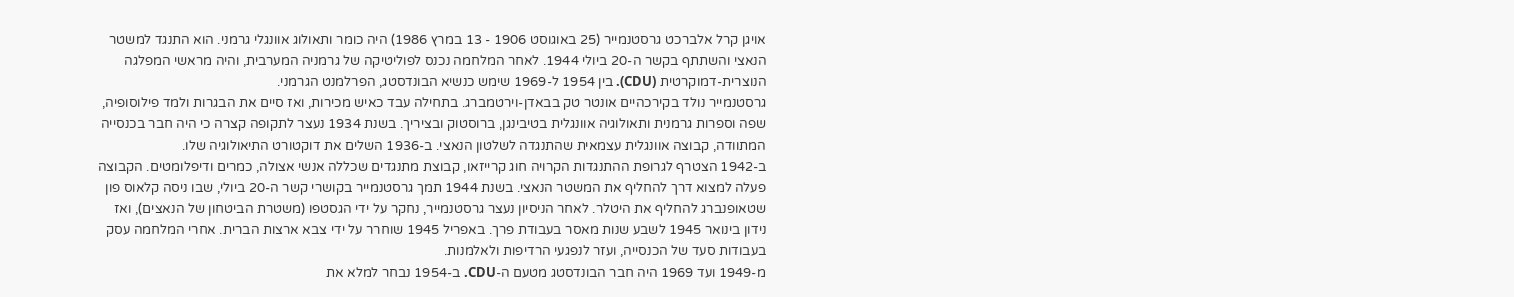אויגן קרל אלברכט גרסטנמייר (25 באוגוסט 1906 - 13 במרץ 1986) היה כומר ותאולוג אוונגלי גרמני. הוא התנגד למשטר הנאצי והשתתף בקשר ה-20 ביולי 1944. לאחר המלחמה נכנס לפוליטיקה של גרמניה המערבית, והיה מראשי המפלגה הנוצרית-דמוקרטית (CDU). בין 1954 ל-1969 שימש כנשיא הבונדסטג, הפרלמנט הגרמני.
גרסטנמייר נולד בקירכהיים אונטר טק בבאדן-וירטמברג. בתחילה עבד כאיש מכירות, ואז סיים את הבגרות ולמד פילוסופיה, שפה וספרות גרמנית ותאולוגיה אוונגלית בטיבינגן, ברוסטוק ובציריך. בשנת 1934 נעצר לתקופה קצרה כי היה חבר בכנסייה המתוודה, קבוצה אוונגלית עצמאית שהתנגדה לשלטון הנאצי. ב-1936 השלים את דוקטורט התיאולוגיה שלו.
ב-1942 הצטרף לגרופת ההתנגדות הקרויה חוג קרייזאו, קבוצת מתנגדים שכללה אנשי אצולה, כמרים ודיפלומטים. הקבוצה פעלה למצוא דרך להחליף את המשטר הנאצי. בשנת 1944 תמך גרסטנמייר בקושרי קשר ה-20 ביולי, שבו ניסה קלאוס פון שטאופנברג להחליף את היטלר. לאחר הניסיון נעצר גרסטנמייר, נחקר על ידי הגסטפו (משטרת הביטחון של הנאצים), ואז נידון בינואר 1945 לשבע שנות מאסר בעבודת פרך. באפריל 1945 שוחרר על ידי צבא ארצות הברית. אחרי המלחמה עסק בעבודות סעד של הכנסייה, ועזר לנפגעי הרדיפות ולאלמנות.
מ-1949 ועד 1969 היה חבר הבונדסטג מטעם ה-CDU. ב-1954 נבחר למלא את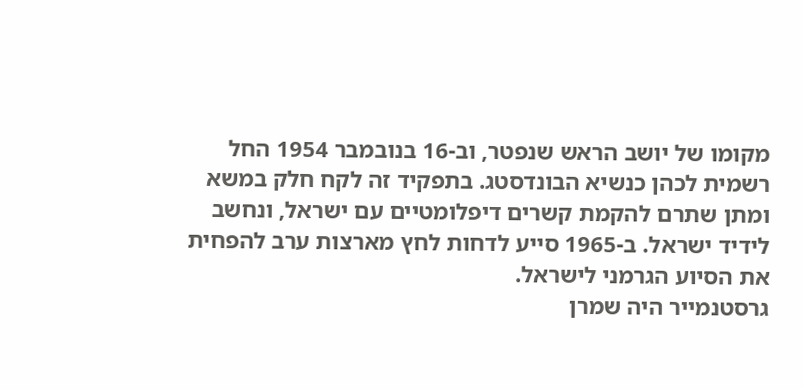מקומו של יושב הראש שנפטר, וב-16 בנובמבר 1954 החל רשמית לכהן כנשיא הבונדסטג. בתפקיד זה לקח חלק במשא ומתן שתרם להקמת קשרים דיפלומטיים עם ישראל, ונחשב לידיד ישראל. ב-1965 סייע לדחות לחץ מארצות ערב להפחית את הסיוע הגרמני לישראל.
גרסטנמייר היה שמרן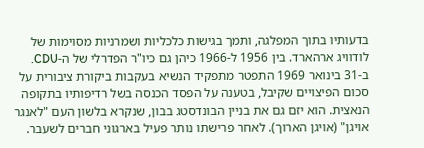בדעותיו בתוך המפלגה, ותמך בגישות כלכליות ושמרניות מסוימות של לודוויג ארהארד. בין 1956 ל-1966 כיהן גם כיו"ר הפדרלי של ה-CDU. ב-31 בינואר 1969 התפטר מתפקיד הנשיא בעקבות ביקורת ציבורית על סכום הפיצויים שקיבל, בטענה על הפסד הכנסה בשל רדיפותיו בתקופה הנאצית. הוא יזם גם את בניין הבונדסטג בבון, שנקרא בלשון העם "לאנגר אויגן" (אויגן הארוך). לאחר פרישתו נותר פעיל בארגוני חברים לשעבר.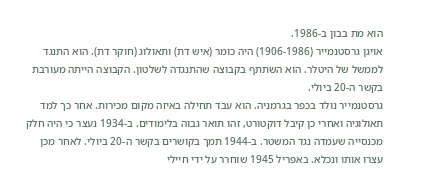הוא מת בבון ב-1986.
אויגן גרסטנמייר (1906-1986) היה כומר (איש דת) ותאולוג (חוקר דת). הוא התנגד לממשל של היטלר. הוא השתתף בקבוצה שהתנגדה לשלטון. הקבוצה הייתה מעורבת בקשר ה-20 ביולי.
גרסטנמייר נולד בכפר בגרמניה. הוא עבד תחילה באיזה מקום מכירות. אחר כך למד תאולוגיה ואחרי כן קיבל דוקטורט, זהו תואר גבוה בלימודים. ב-1934 נעצר כי היה חלק מכנסייה שעמדה נגד המשטר. ב-1944 תמך בקושרים בקשר ה-20 ביולי. לאחר מכן עצרו אותו ונכלא. באפריל 1945 שוחרר על ידי חיילי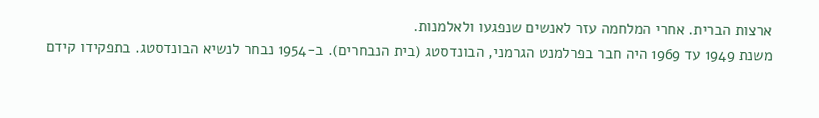ארצות הברית. אחרי המלחמה עזר לאנשים שנפגעו ולאלמנות.
משנת 1949 עד 1969 היה חבר בפרלמנט הגרמני, הבונדסטג (בית הנבחרים). ב-1954 נבחר לנשיא הבונדסטג. בתפקידו קידם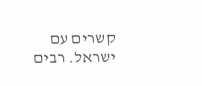קשרים עם ישראל. רבים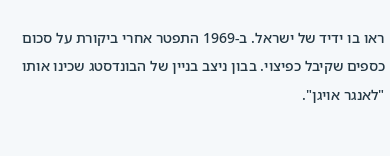ראו בו ידיד של ישראל. ב-1969 התפטר אחרי ביקורת על סכום כספים שקיבל כפיצוי. בבון ניצב בניין של הבונדסטג שכינו אותו "לאנגר אויגן".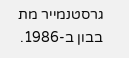גרסטנמייר מת בבון ב-1986.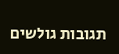תגובות גולשים